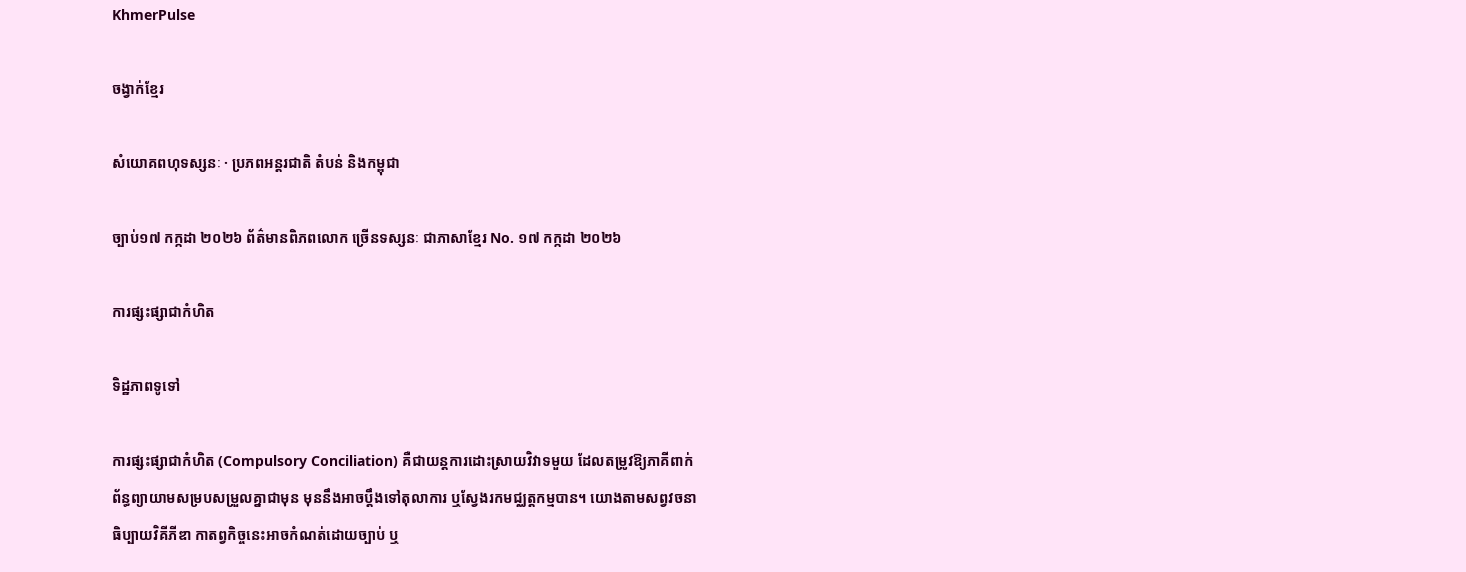KhmerPulse

ចង្វាក់ខ្មែរ

សំយោគពហុទស្សនៈ · ប្រភពអន្តរជាតិ តំបន់ និងកម្ពុជា

ច្បាប់១៧ កក្កដា ២០២៦ ព័ត៌មានពិភពលោក ច្រើនទស្សនៈ ជាភាសាខ្មែរ No. ១៧ កក្កដា ២០២៦

ការផ្សះផ្សាជាកំហិត

ទិដ្ឋភាពទូទៅ

ការផ្សះផ្សាជាកំហិត (Compulsory Conciliation) គឺជាយន្តការដោះស្រាយវិវាទមួយ ដែលតម្រូវឱ្យភាគីពាក់ព័ន្ធព្យាយាមសម្របសម្រួលគ្នាជាមុន មុននឹងអាចប្តឹងទៅតុលាការ ឬស្វែងរកមជ្ឈត្តកម្មបាន។ យោងតាមសព្វវចនាធិប្បាយវិគីភីឌា កាតព្វកិច្ចនេះអាចកំណត់ដោយច្បាប់ ឬ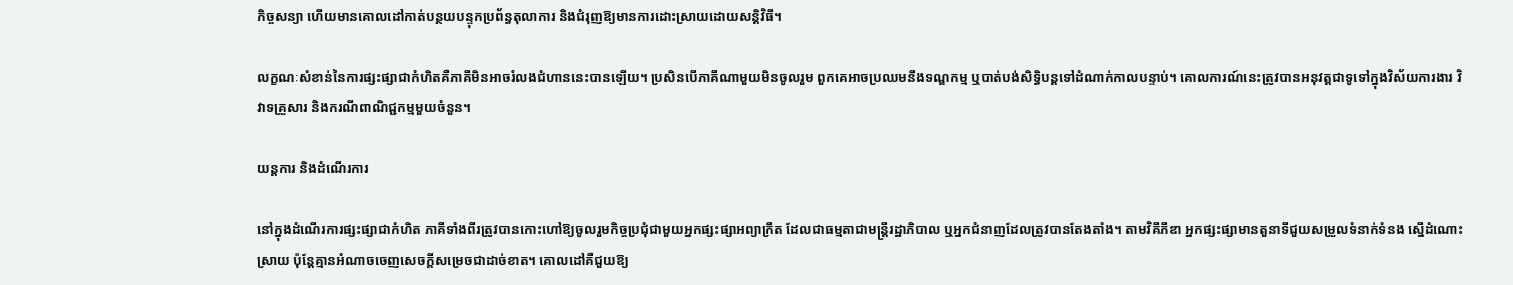កិច្ចសន្យា ហើយមានគោលដៅកាត់បន្ថយបន្ទុកប្រព័ន្ធតុលាការ និងជំរុញឱ្យមានការដោះស្រាយដោយសន្តិវិធី។

លក្ខណៈសំខាន់នៃការផ្សះផ្សាជាកំហិតគឺភាគីមិនអាចរំលងជំហាននេះបានឡើយ។ ប្រសិនបើភាគីណាមួយមិនចូលរួម ពួកគេអាចប្រឈមនឹងទណ្ឌកម្ម ឬបាត់បង់សិទ្ធិបន្តទៅដំណាក់កាលបន្ទាប់។ គោលការណ៍នេះត្រូវបានអនុវត្តជាទូទៅក្នុងវិស័យការងារ វិវាទគ្រួសារ និងករណីពាណិជ្ជកម្មមួយចំនួន។

យន្តការ និងដំណើរការ

នៅក្នុងដំណើរការផ្សះផ្សាជាកំហិត ភាគីទាំងពីរត្រូវបានកោះហៅឱ្យចូលរួមកិច្ចប្រជុំជាមួយអ្នកផ្សះផ្សាអព្យាក្រឹត ដែលជាធម្មតាជាមន្ត្រីរដ្ឋាភិបាល ឬអ្នកជំនាញដែលត្រូវបានតែងតាំង។ តាមវិគីភីឌា អ្នកផ្សះផ្សាមានតួនាទីជួយសម្រួលទំនាក់ទំនង ស្នើដំណោះស្រាយ ប៉ុន្តែគ្មានអំណាចចេញសេចក្តីសម្រេចជាដាច់ខាត។ គោលដៅគឺជួយឱ្យ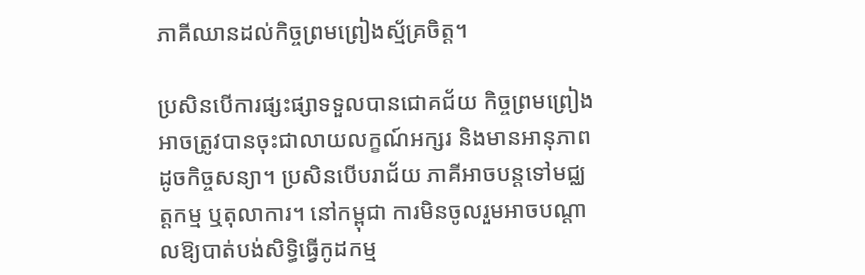ភាគីឈានដល់កិច្ចព្រមព្រៀងស្ម័គ្រចិត្ត។

ប្រសិនបើការផ្សះផ្សាទទួលបានជោគជ័យ កិច្ចព្រមព្រៀងអាចត្រូវបានចុះជាលាយលក្ខណ៍អក្សរ និងមានអានុភាពដូចកិច្ចសន្យា។ ប្រសិនបើបរាជ័យ ភាគីអាចបន្តទៅមជ្ឈត្តកម្ម ឬតុលាការ។ នៅកម្ពុជា ការមិនចូលរួមអាចបណ្តាលឱ្យបាត់បង់សិទ្ធិធ្វើកូដកម្ម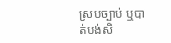ស្របច្បាប់ ឬបាត់បង់សិ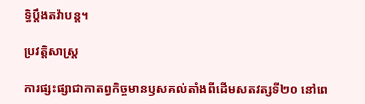ទ្ធិប្តឹងតវ៉ាបន្ត។

ប្រវត្តិសាស្ត្រ

ការផ្សះផ្សាជាកាតព្វកិច្ចមានឫសគល់តាំងពីដើមសតវត្សទី២០ នៅពេ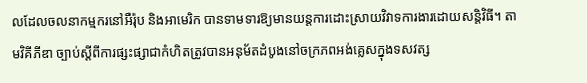លដែលចលនាកម្មករនៅអឺរ៉ុប និងអាមេរិក បានទាមទារឱ្យមានយន្តការដោះស្រាយវិវាទការងារដោយសន្តិវិធី។ តាមវិគីភីឌា ច្បាប់ស្តីពីការផ្សះផ្សាជាកំហិតត្រូវបានអនុម័តដំបូងនៅចក្រភពអង់គ្លេសក្នុងទសវត្ស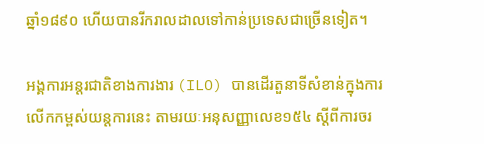ឆ្នាំ១៨៩០ ហើយបានរីករាលដាលទៅកាន់ប្រទេសជាច្រើនទៀត។

អង្គការអន្តរជាតិខាងការងារ (ILO) បានដើរតួនាទីសំខាន់ក្នុងការលើកកម្ពស់យន្តការនេះ តាមរយៈអនុសញ្ញាលេខ១៥៤ ស្តីពីការចរ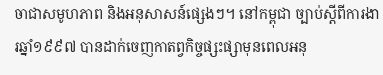ចាជាសមូហភាព និងអនុសាសន៍ផ្សេងៗ។ នៅកម្ពុជា ច្បាប់ស្តីពីការងារឆ្នាំ១៩៩៧ បានដាក់ចេញកាតព្វកិច្ចផ្សះផ្សាមុនពេលអនុ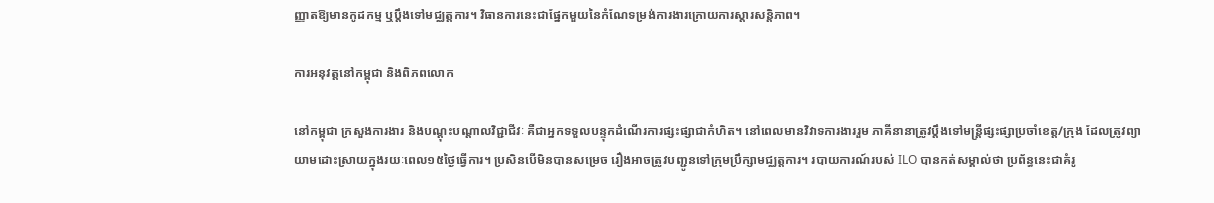ញ្ញាតឱ្យមានកូដកម្ម ឬប្តឹងទៅមជ្ឈត្តការ។ វិធានការនេះជាផ្នែកមួយនៃកំណែទម្រង់ការងារក្រោយការស្តារសន្តិភាព។

ការអនុវត្តនៅកម្ពុជា និងពិភពលោក

នៅកម្ពុជា ក្រសួងការងារ និងបណ្តុះបណ្តាលវិជ្ជាជីវៈ គឺជាអ្នកទទួលបន្ទុកដំណើរការផ្សះផ្សាជាកំហិត។ នៅពេលមានវិវាទការងាររួម ភាគីនានាត្រូវប្តឹងទៅមន្ត្រីផ្សះផ្សាប្រចាំខេត្ត/ក្រុង ដែលត្រូវព្យាយាមដោះស្រាយក្នុងរយៈពេល១៥ថ្ងៃធ្វើការ។ ប្រសិនបើមិនបានសម្រេច រឿងអាចត្រូវបញ្ជូនទៅក្រុមប្រឹក្សាមជ្ឈត្តការ។ របាយការណ៍របស់ ILO បានកត់សម្គាល់ថា ប្រព័ន្ធនេះជាគំរូ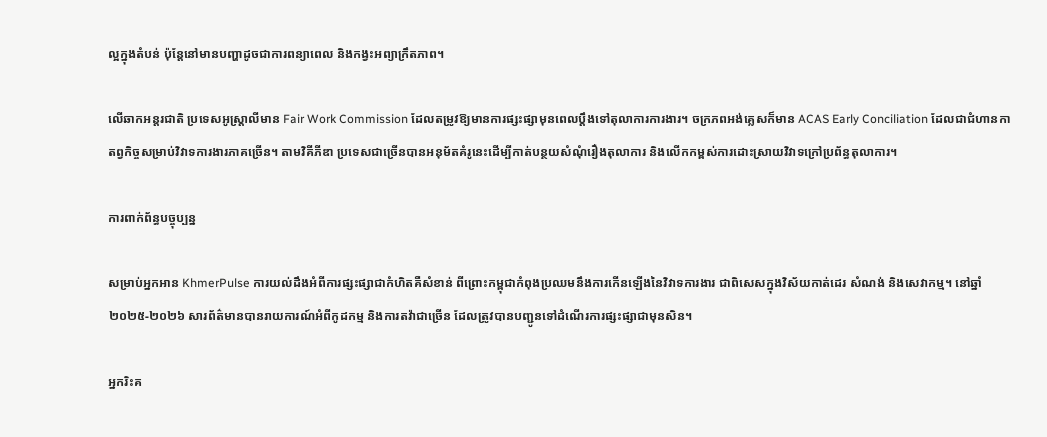ល្អក្នុងតំបន់ ប៉ុន្តែនៅមានបញ្ហាដូចជាការពន្យាពេល និងកង្វះអព្យាក្រឹតភាព។

លើឆាកអន្តរជាតិ ប្រទេសអូស្ត្រាលីមាន Fair Work Commission ដែលតម្រូវឱ្យមានការផ្សះផ្សាមុនពេលប្តឹងទៅតុលាការការងារ។ ចក្រភពអង់គ្លេសក៏មាន ACAS Early Conciliation ដែលជាជំហានកាតព្វកិច្ចសម្រាប់វិវាទការងារភាគច្រើន។ តាមវិគីភីឌា ប្រទេសជាច្រើនបានអនុម័តគំរូនេះដើម្បីកាត់បន្ថយសំណុំរឿងតុលាការ និងលើកកម្ពស់ការដោះស្រាយវិវាទក្រៅប្រព័ន្ធតុលាការ។

ការពាក់ព័ន្ធបច្ចុប្បន្ន

សម្រាប់អ្នកអាន KhmerPulse ការយល់ដឹងអំពីការផ្សះផ្សាជាកំហិតគឺសំខាន់ ពីព្រោះកម្ពុជាកំពុងប្រឈមនឹងការកើនឡើងនៃវិវាទការងារ ជាពិសេសក្នុងវិស័យកាត់ដេរ សំណង់ និងសេវាកម្ម។ នៅឆ្នាំ២០២៥-២០២៦ សារព័ត៌មានបានរាយការណ៍អំពីកូដកម្ម និងការតវ៉ាជាច្រើន ដែលត្រូវបានបញ្ជូនទៅដំណើរការផ្សះផ្សាជាមុនសិន។

អ្នករិះគ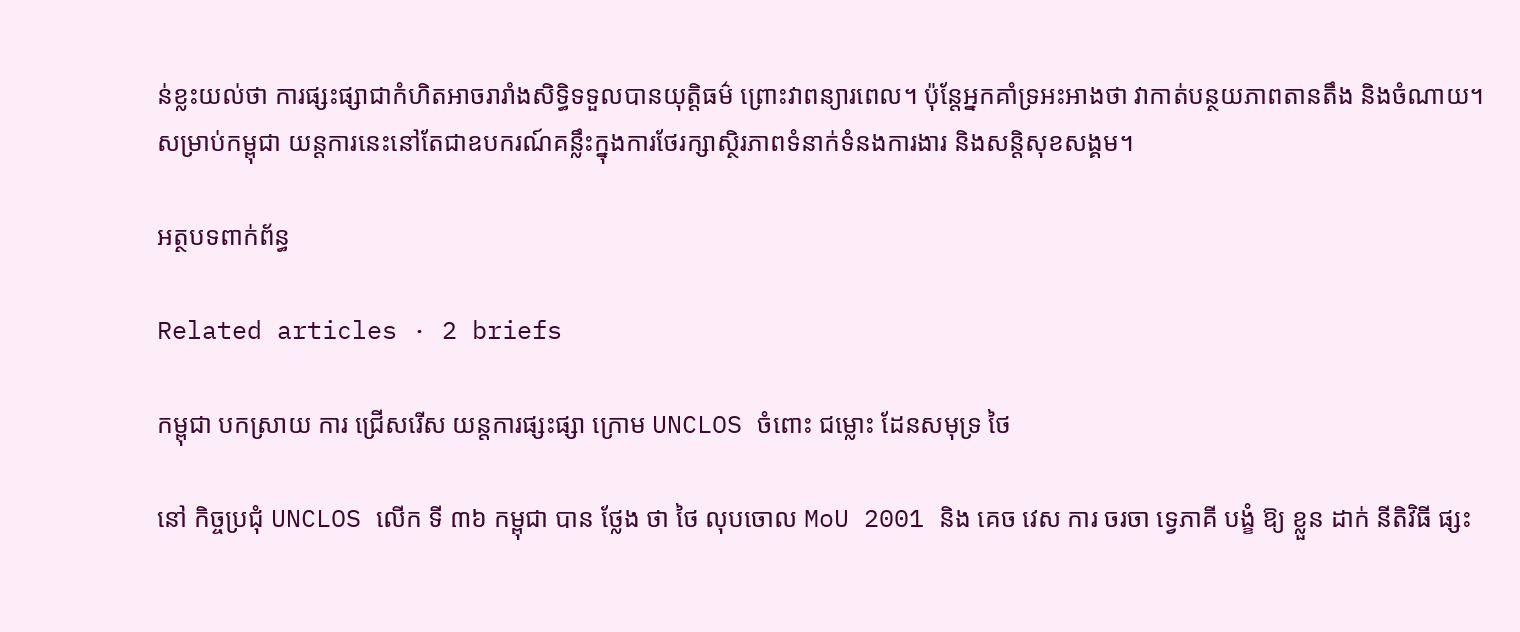ន់ខ្លះយល់ថា ការផ្សះផ្សាជាកំហិតអាចរារាំងសិទ្ធិទទួលបានយុត្តិធម៌ ព្រោះវាពន្យារពេល។ ប៉ុន្តែអ្នកគាំទ្រអះអាងថា វាកាត់បន្ថយភាពតានតឹង និងចំណាយ។ សម្រាប់កម្ពុជា យន្តការនេះនៅតែជាឧបករណ៍គន្លឹះក្នុងការថែរក្សាស្ថិរភាពទំនាក់ទំនងការងារ និងសន្តិសុខសង្គម។

អត្ថបទពាក់ព័ន្ធ

Related articles · 2 briefs

កម្ពុជា បកស្រាយ ការ ជ្រើសរើស យន្តការផ្សះផ្សា ក្រោម UNCLOS ចំពោះ ជម្លោះ ដែនសមុទ្រ ថៃ

នៅ កិច្ចប្រជុំ UNCLOS លើក ទី ៣៦ កម្ពុជា បាន ថ្លែង ថា ថៃ លុបចោល MoU 2001 និង គេច វេស ការ ចរចា ទ្វេភាគី បង្ខំ ឱ្យ ខ្លួន ដាក់ នីតិវិធី ផ្សះ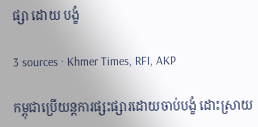ផ្សា ដោយ បង្ខំ

3 sources · Khmer Times, RFI, AKP

កម្ពុជាប្រើយន្តការផ្សះផ្សារដោយចាប់បង្ខំ ដោះស្រាយ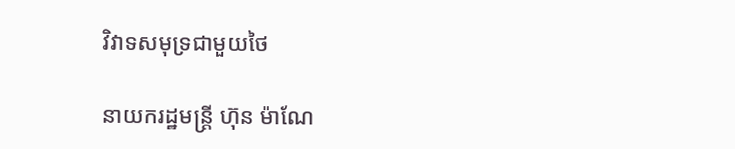វិវាទសមុទ្រជាមួយថៃ

នាយករដ្ឋមន្ត្រី ហ៊ុន ម៉ាណែ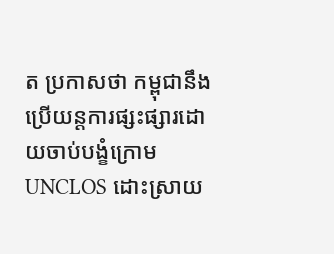ត ប្រកាសថា កម្ពុជានឹងប្រើយន្តការផ្សះផ្សារដោយចាប់បង្ខំក្រោម UNCLOS ដោះស្រាយ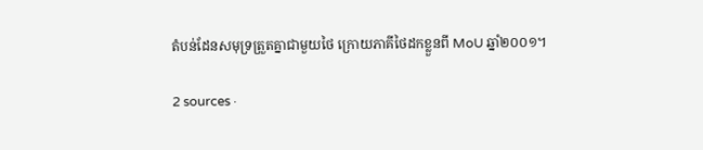តំបន់ដែនសមុទ្រត្រួតគ្នាជាមួយថៃ ក្រោយភាគីថៃដកខ្លួនពី MoU ឆ្នាំ២០០១។

2 sources ·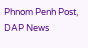Phnom Penh Post, DAP News